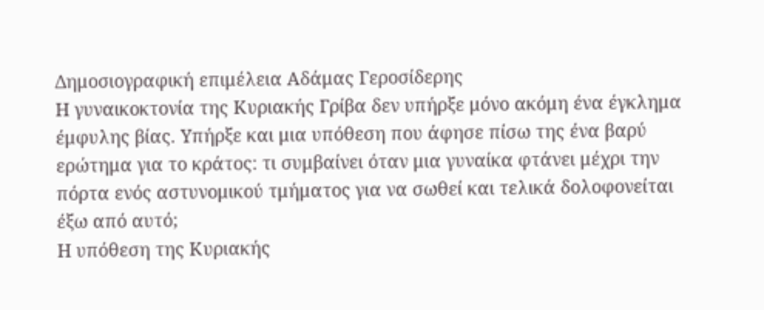Δημοσιογραφική επιμέλεια Αδάμας Γεροσίδερης
Η γυναικοκτονία της Κυριακής Γρίβα δεν υπήρξε μόνο ακόμη ένα έγκλημα έμφυλης βίας. Υπήρξε και μια υπόθεση που άφησε πίσω της ένα βαρύ ερώτημα για το κράτος: τι συμβαίνει όταν μια γυναίκα φτάνει μέχρι την πόρτα ενός αστυνομικού τμήματος για να σωθεί και τελικά δολοφονείται έξω από αυτό;
Η υπόθεση της Κυριακής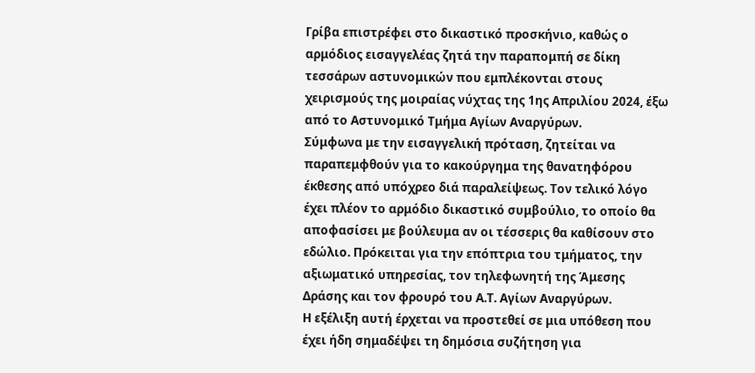Γρίβα επιστρέφει στο δικαστικό προσκήνιο, καθώς ο αρμόδιος εισαγγελέας ζητά την παραπομπή σε δίκη τεσσάρων αστυνομικών που εμπλέκονται στους χειρισμούς της μοιραίας νύχτας της 1ης Απριλίου 2024, έξω από το Αστυνομικό Τμήμα Αγίων Αναργύρων.
Σύμφωνα με την εισαγγελική πρόταση, ζητείται να παραπεμφθούν για το κακούργημα της θανατηφόρου έκθεσης από υπόχρεο διά παραλείψεως. Τον τελικό λόγο έχει πλέον το αρμόδιο δικαστικό συμβούλιο, το οποίο θα αποφασίσει με βούλευμα αν οι τέσσερις θα καθίσουν στο εδώλιο. Πρόκειται για την επόπτρια του τμήματος, την αξιωματικό υπηρεσίας, τον τηλεφωνητή της Άμεσης Δράσης και τον φρουρό του Α.Τ. Αγίων Αναργύρων.
Η εξέλιξη αυτή έρχεται να προστεθεί σε μια υπόθεση που έχει ήδη σημαδέψει τη δημόσια συζήτηση για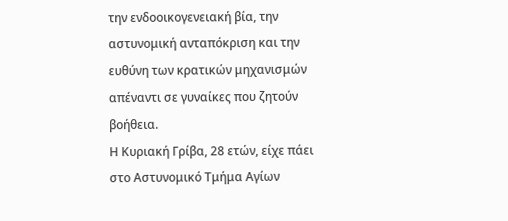την ενδοοικογενειακή βία, την αστυνομική ανταπόκριση και την ευθύνη των κρατικών μηχανισμών απέναντι σε γυναίκες που ζητούν βοήθεια.
Η Κυριακή Γρίβα, 28 ετών, είχε πάει στο Αστυνομικό Τμήμα Αγίων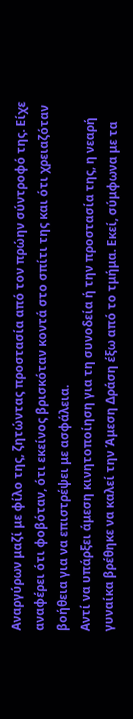Αναργύρων μαζί με φίλο της, ζητώντας προστασία από τον πρώην σύντροφό της. Είχε αναφέρει ότι φοβόταν, ότι εκείνος βρισκόταν κοντά στο σπίτι της και ότι χρειαζόταν βοήθεια για να επιστρέψει με ασφάλεια.
Αντί να υπάρξει άμεση κινητοποίηση για τη συνοδεία ή την προστασία της, η νεαρή γυναίκα βρέθηκε να καλεί την Άμεση Δράση έξω από το τμήμα. Εκεί, σύμφωνα με τα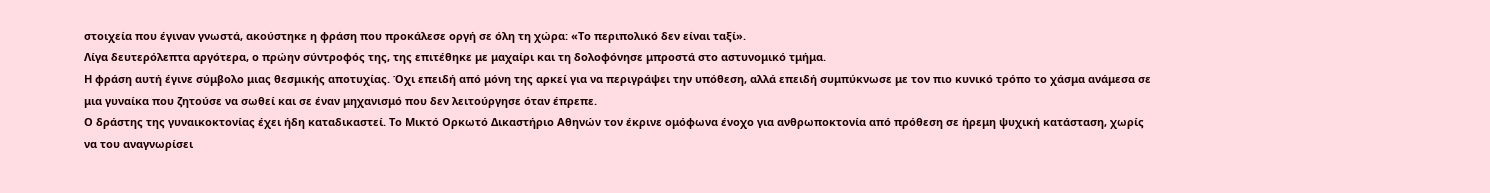στοιχεία που έγιναν γνωστά, ακούστηκε η φράση που προκάλεσε οργή σε όλη τη χώρα: «Το περιπολικό δεν είναι ταξί».
Λίγα δευτερόλεπτα αργότερα, ο πρώην σύντροφός της, της επιτέθηκε με μαχαίρι και τη δολοφόνησε μπροστά στο αστυνομικό τμήμα.
Η φράση αυτή έγινε σύμβολο μιας θεσμικής αποτυχίας. Όχι επειδή από μόνη της αρκεί για να περιγράψει την υπόθεση, αλλά επειδή συμπύκνωσε με τον πιο κυνικό τρόπο το χάσμα ανάμεσα σε μια γυναίκα που ζητούσε να σωθεί και σε έναν μηχανισμό που δεν λειτούργησε όταν έπρεπε.
Ο δράστης της γυναικοκτονίας έχει ήδη καταδικαστεί. Το Μικτό Ορκωτό Δικαστήριο Αθηνών τον έκρινε ομόφωνα ένοχο για ανθρωποκτονία από πρόθεση σε ήρεμη ψυχική κατάσταση, χωρίς να του αναγνωρίσει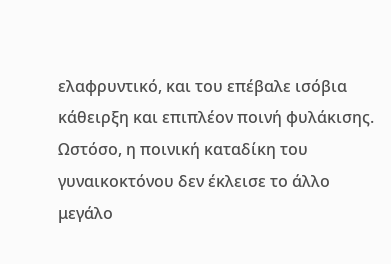ελαφρυντικό, και του επέβαλε ισόβια κάθειρξη και επιπλέον ποινή φυλάκισης.
Ωστόσο, η ποινική καταδίκη του γυναικοκτόνου δεν έκλεισε το άλλο μεγάλο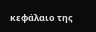κεφάλαιο της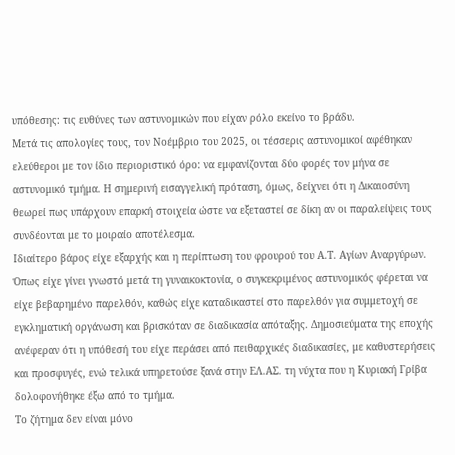υπόθεσης: τις ευθύνες των αστυνομικών που είχαν ρόλο εκείνο το βράδυ.
Μετά τις απολογίες τους, τον Νοέμβριο του 2025, οι τέσσερις αστυνομικοί αφέθηκαν ελεύθεροι με τον ίδιο περιοριστικό όρο: να εμφανίζονται δύο φορές τον μήνα σε αστυνομικό τμήμα. Η σημερινή εισαγγελική πρόταση, όμως, δείχνει ότι η Δικαιοσύνη θεωρεί πως υπάρχουν επαρκή στοιχεία ώστε να εξεταστεί σε δίκη αν οι παραλείψεις τους συνδέονται με το μοιραίο αποτέλεσμα.
Ιδιαίτερο βάρος είχε εξαρχής και η περίπτωση του φρουρού του Α.Τ. Αγίων Αναργύρων. Όπως είχε γίνει γνωστό μετά τη γυναικοκτονία, ο συγκεκριμένος αστυνομικός φέρεται να είχε βεβαρημένο παρελθόν, καθώς είχε καταδικαστεί στο παρελθόν για συμμετοχή σε εγκληματική οργάνωση και βρισκόταν σε διαδικασία απόταξης. Δημοσιεύματα της εποχής ανέφεραν ότι η υπόθεσή του είχε περάσει από πειθαρχικές διαδικασίες, με καθυστερήσεις και προσφυγές, ενώ τελικά υπηρετούσε ξανά στην ΕΛ.ΑΣ. τη νύχτα που η Κυριακή Γρίβα δολοφονήθηκε έξω από το τμήμα.
Το ζήτημα δεν είναι μόνο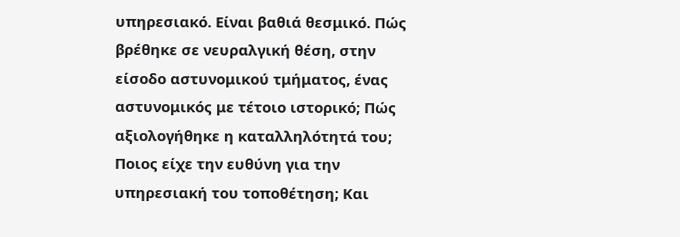υπηρεσιακό. Είναι βαθιά θεσμικό. Πώς βρέθηκε σε νευραλγική θέση, στην είσοδο αστυνομικού τμήματος, ένας αστυνομικός με τέτοιο ιστορικό; Πώς αξιολογήθηκε η καταλληλότητά του; Ποιος είχε την ευθύνη για την υπηρεσιακή του τοποθέτηση; Και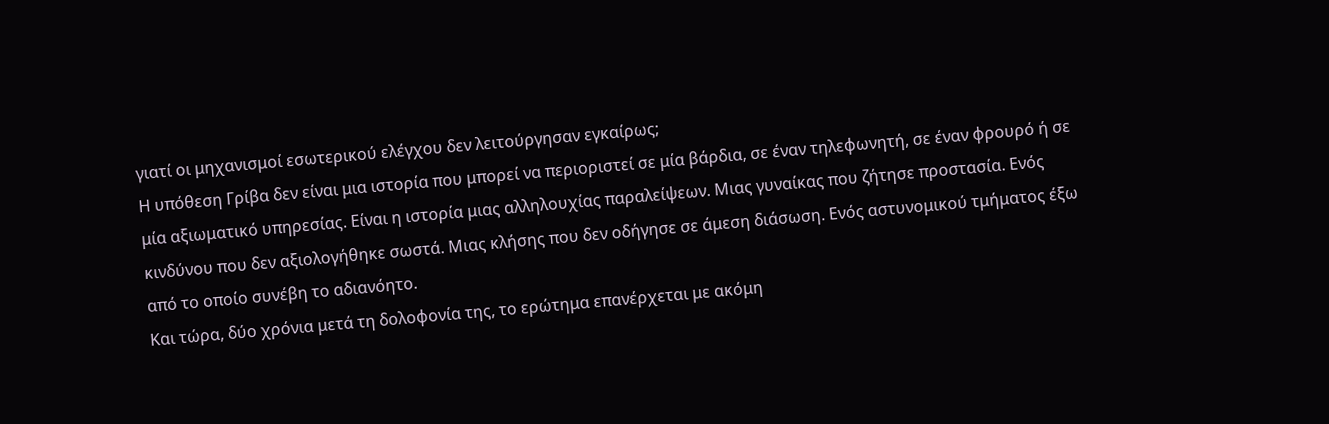γιατί οι μηχανισμοί εσωτερικού ελέγχου δεν λειτούργησαν εγκαίρως;
Η υπόθεση Γρίβα δεν είναι μια ιστορία που μπορεί να περιοριστεί σε μία βάρδια, σε έναν τηλεφωνητή, σε έναν φρουρό ή σε μία αξιωματικό υπηρεσίας. Είναι η ιστορία μιας αλληλουχίας παραλείψεων. Μιας γυναίκας που ζήτησε προστασία. Ενός κινδύνου που δεν αξιολογήθηκε σωστά. Μιας κλήσης που δεν οδήγησε σε άμεση διάσωση. Ενός αστυνομικού τμήματος έξω από το οποίο συνέβη το αδιανόητο.
Και τώρα, δύο χρόνια μετά τη δολοφονία της, το ερώτημα επανέρχεται με ακόμη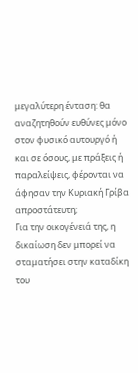μεγαλύτερη ένταση: θα αναζητηθούν ευθύνες μόνο στον φυσικό αυτουργό ή και σε όσους, με πράξεις ή παραλείψεις, φέρονται να άφησαν την Κυριακή Γρίβα απροστάτευτη;
Για την οικογένειά της, η δικαίωση δεν μπορεί να σταματήσει στην καταδίκη του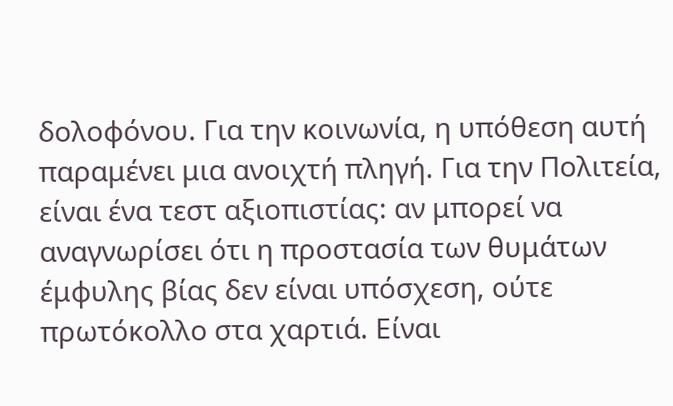δολοφόνου. Για την κοινωνία, η υπόθεση αυτή παραμένει μια ανοιχτή πληγή. Για την Πολιτεία, είναι ένα τεστ αξιοπιστίας: αν μπορεί να αναγνωρίσει ότι η προστασία των θυμάτων έμφυλης βίας δεν είναι υπόσχεση, ούτε πρωτόκολλο στα χαρτιά. Είναι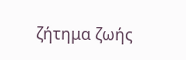ζήτημα ζωής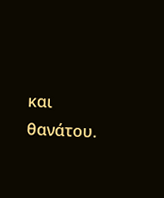και θανάτου.